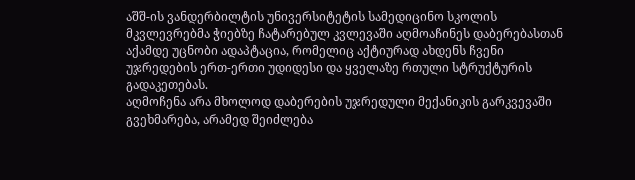აშშ-ის ვანდერბილტის უნივერსიტეტის სამედიცინო სკოლის მკვლევრებმა ჭიებზე ჩატარებულ კვლევაში აღმოაჩინეს დაბერებასთან აქამდე უცნობი ადაპტაცია, რომელიც აქტიურად ახდენს ჩვენი უჯრედების ერთ-ერთი უდიდესი და ყველაზე რთული სტრუქტურის გადაკეთებას.
აღმოჩენა არა მხოლოდ დაბერების უჯრედული მექანიკის გარკვევაში გვეხმარება, არამედ შეიძლება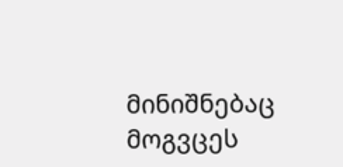მინიშნებაც მოგვცეს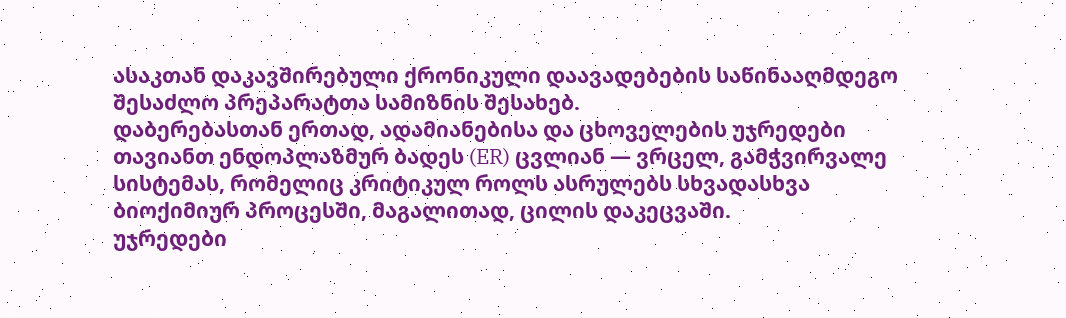ასაკთან დაკავშირებული ქრონიკული დაავადებების საწინააღმდეგო შესაძლო პრეპარატთა სამიზნის შესახებ.
დაბერებასთან ერთად, ადამიანებისა და ცხოველების უჯრედები თავიანთ ენდოპლაზმურ ბადეს (ER) ცვლიან — ვრცელ, გამჭვირვალე სისტემას, რომელიც კრიტიკულ როლს ასრულებს სხვადასხვა ბიოქიმიურ პროცესში, მაგალითად, ცილის დაკეცვაში.
უჯრედები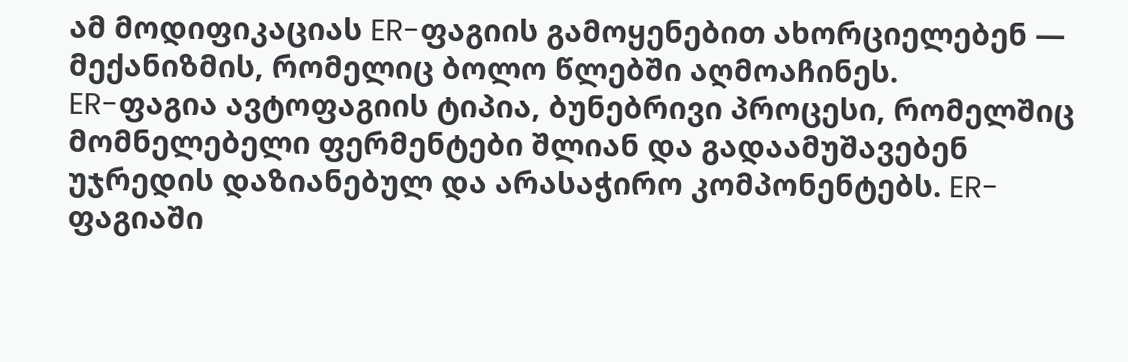ამ მოდიფიკაციას ER-ფაგიის გამოყენებით ახორციელებენ — მექანიზმის, რომელიც ბოლო წლებში აღმოაჩინეს.
ER-ფაგია ავტოფაგიის ტიპია, ბუნებრივი პროცესი, რომელშიც მომნელებელი ფერმენტები შლიან და გადაამუშავებენ უჯრედის დაზიანებულ და არასაჭირო კომპონენტებს. ER-ფაგიაში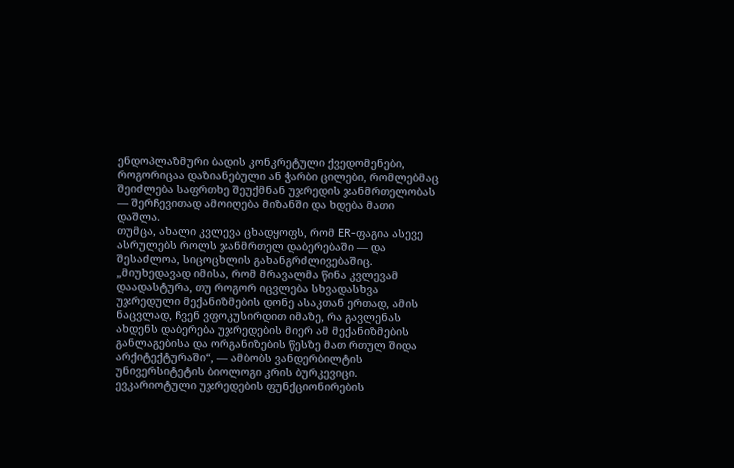ენდოპლაზმური ბადის კონკრეტული ქვედომენები, როგორიცაა დაზიანებული ან ჭარბი ცილები, რომლებმაც შეიძლება საფრთხე შეუქმნან უჯრედის ჯანმრთელობას — შერჩევითად ამოიღება მიზანში და ხდება მათი დაშლა.
თუმცა, ახალი კვლევა ცხადყოფს, რომ ER-ფაგია ასევე ასრულებს როლს ჯანმრთელ დაბერებაში — და შესაძლოა, სიცოცხლის გახანგრძლივებაშიც.
„მიუხედავად იმისა, რომ მრავალმა წინა კვლევამ დაადასტურა, თუ როგორ იცვლება სხვადასხვა უჯრედული მექანიზმების დონე ასაკთან ერთად, ამის ნაცვლად, ჩვენ ვფოკუსირდით იმაზე, რა გავლენას ახდენს დაბერება უჯრედების მიერ ამ მექანიზმების განლაგებისა და ორგანიზების წესზე მათ რთულ შიდა არქიტექტურაში“, — ამბობს ვანდერბილტის უნივერსიტეტის ბიოლოგი კრის ბურკევიცი.
ევკარიოტული უჯრედების ფუნქციონირების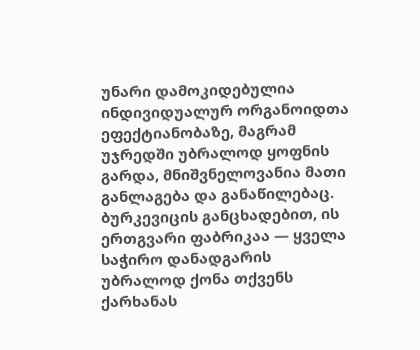უნარი დამოკიდებულია ინდივიდუალურ ორგანოიდთა ეფექტიანობაზე, მაგრამ უჯრედში უბრალოდ ყოფნის გარდა, მნიშვნელოვანია მათი განლაგება და განაწილებაც.
ბურკევიცის განცხადებით, ის ერთგვარი ფაბრიკაა — ყველა საჭირო დანადგარის უბრალოდ ქონა თქვენს ქარხანას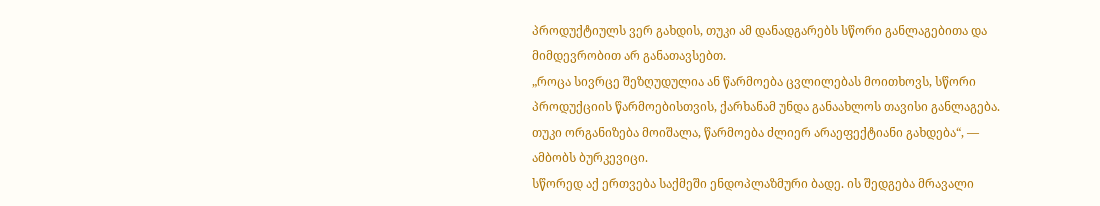პროდუქტიულს ვერ გახდის, თუკი ამ დანადგარებს სწორი განლაგებითა და მიმდევრობით არ განათავსებთ.
„როცა სივრცე შეზღუდულია ან წარმოება ცვლილებას მოითხოვს, სწორი პროდუქციის წარმოებისთვის, ქარხანამ უნდა განაახლოს თავისი განლაგება. თუკი ორგანიზება მოიშალა, წარმოება ძლიერ არაეფექტიანი გახდება“, — ამბობს ბურკევიცი.
სწორედ აქ ერთვება საქმეში ენდოპლაზმური ბადე. ის შედგება მრავალი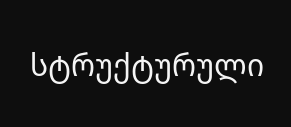სტრუქტურული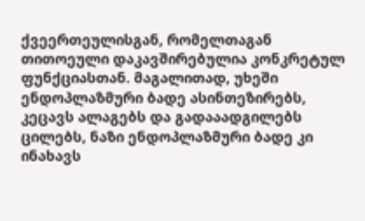ქვეერთეულისგან, რომელთაგან თითოეული დაკავშირებულია კონკრეტულ ფუნქციასთან. მაგალითად, უხეში ენდოპლაზმური ბადე ასინთეზირებს, კეცავს ალაგებს და გადააადგილებს ცილებს, ნაზი ენდოპლაზმური ბადე კი ინახავს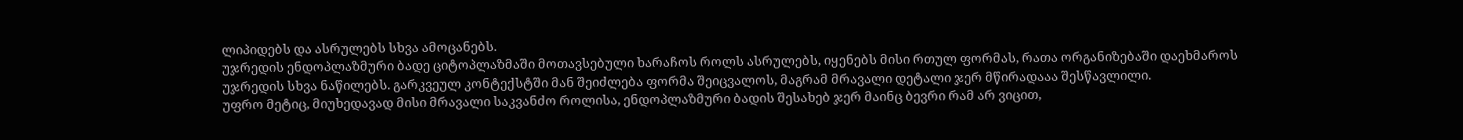ლიპიდებს და ასრულებს სხვა ამოცანებს.
უჯრედის ენდოპლაზმური ბადე ციტოპლაზმაში მოთავსებული ხარაჩოს როლს ასრულებს, იყენებს მისი რთულ ფორმას, რათა ორგანიზებაში დაეხმაროს უჯრედის სხვა ნაწილებს. გარკვეულ კონტექსტში მან შეიძლება ფორმა შეიცვალოს, მაგრამ მრავალი დეტალი ჯერ მწირადააა შესწავლილი.
უფრო მეტიც, მიუხედავად მისი მრავალი საკვანძო როლისა, ენდოპლაზმური ბადის შესახებ ჯერ მაინც ბევრი რამ არ ვიცით,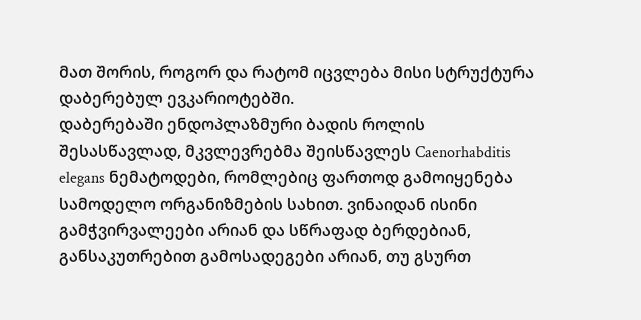მათ შორის, როგორ და რატომ იცვლება მისი სტრუქტურა დაბერებულ ევკარიოტებში.
დაბერებაში ენდოპლაზმური ბადის როლის შესასწავლად, მკვლევრებმა შეისწავლეს Caenorhabditis elegans ნემატოდები, რომლებიც ფართოდ გამოიყენება სამოდელო ორგანიზმების სახით. ვინაიდან ისინი გამჭვირვალეები არიან და სწრაფად ბერდებიან, განსაკუთრებით გამოსადეგები არიან, თუ გსურთ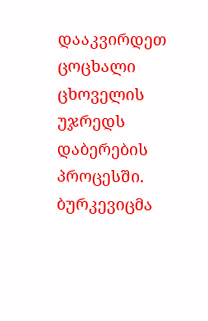დააკვირდეთ ცოცხალი ცხოველის უჯრედს დაბერების პროცესში.
ბურკევიცმა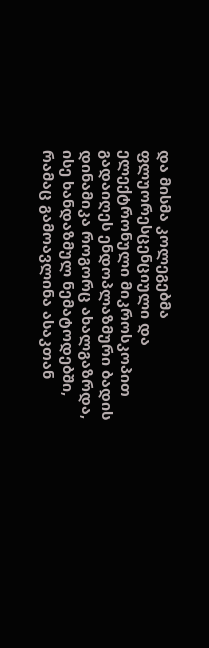და მისმა კოლეგებმა ფლუორესცენციული და ელექტრონული მიკროსკოპით გადაიღეს ენდოპლაზმური ბადის დინამიკა როგორც ახალგაზრდა, ისე ხანდაზმულ ნემატოდებში, რამაც გამოავლინა ასაკთან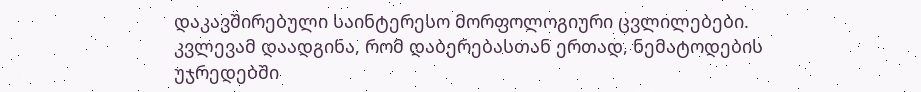დაკავშირებული საინტერესო მორფოლოგიური ცვლილებები.
კვლევამ დაადგინა, რომ დაბერებასთან ერთად, ნემატოდების უჯრედებში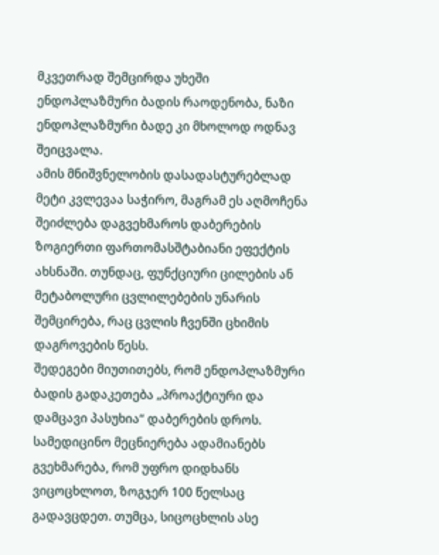მკვეთრად შემცირდა უხეში ენდოპლაზმური ბადის რაოდენობა, ნაზი ენდოპლაზმური ბადე კი მხოლოდ ოდნავ შეიცვალა.
ამის მნიშვნელობის დასადასტურებლად მეტი კვლევაა საჭირო, მაგრამ ეს აღმოჩენა შეიძლება დაგვეხმაროს დაბერების ზოგიერთი ფართომასშტაბიანი ეფექტის ახსნაში. თუნდაც, ფუნქციური ცილების ან მეტაბოლური ცვლილებების უნარის შემცირება, რაც ცვლის ჩვენში ცხიმის დაგროვების წესს.
შედეგები მიუთითებს, რომ ენდოპლაზმური ბადის გადაკეთება „პროაქტიური და დამცავი პასუხია“ დაბერების დროს.
სამედიცინო მეცნიერება ადამიანებს გვეხმარება, რომ უფრო დიდხანს ვიცოცხლოთ, ზოგჯერ 100 წელსაც გადავცდეთ. თუმცა, სიცოცხლის ასე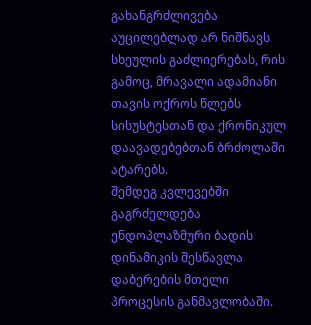გახანგრძლივება აუცილებლად არ ნიშნავს სხეულის გაძლიერებას, რის გამოც, მრავალი ადამიანი თავის ოქროს წლებს სისუსტესთან და ქრონიკულ დაავადებებთან ბრძოლაში ატარებს.
შემდეგ კვლევებში გაგრძელდება ენდოპლაზმური ბადის დინამიკის შესწავლა დაბერების მთელი პროცესის განმავლობაში.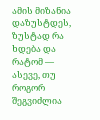ამის მიზანია დაზუსტდეს, ზუსტად რა ხდება და რატომ — ასევე, თუ როგორ შეგვიძლია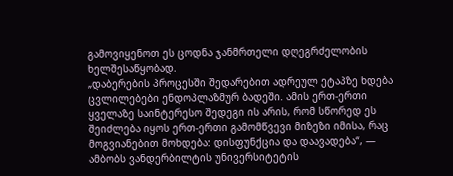გამოვიყენოთ ეს ცოდნა ჯანმრთელი დღეგრძელობის ხელშესაწყობად.
„დაბერების პროცესში შედარებით ადრეულ ეტაპზე ხდება ცვლილებები ენდოპლაზმურ ბადეში. ამის ერთ-ერთი ყველაზე საინტერესო შედეგი ის არის, რომ სწორედ ეს შეიძლება იყოს ერთ-ერთი გამომწვევი მიზეზი იმისა, რაც მოგვიანებით მოხდება: დისფუნქცია და დაავადება“, — ამბობს ვანდერბილტის უნივერსიტეტის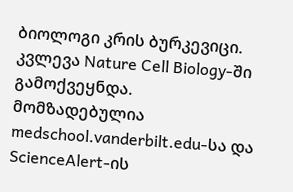ბიოლოგი კრის ბურკევიცი.
კვლევა Nature Cell Biology-ში გამოქვეყნდა.
მომზადებულია medschool.vanderbilt.edu-სა და ScienceAlert-ის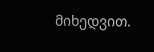მიხედვით.